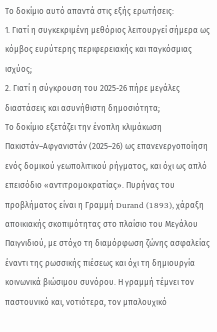Το δοκίμιο αυτό απαντά στις εξής ερωτήσεις:
1. Γιατί η συγκεκριμένη μεθόριος λειτουργεί σήμερα ως κόμβος ευρύτερης περιφερειακής και παγκόσμιας ισχύος;
2. Γιατί η σύγκρουση του 2025-26 πήρε μεγάλες διαστάσεις και ασυνήθιστη δημοσιότητα;
Το δοκίμιο εξετάζει την ένοπλη κλιμάκωση Πακιστάν–Αφγανιστάν (2025–26) ως επανενεργοποίηση ενός δομικού γεωπολιτικού ρήγματος, και όχι ως απλό επεισόδιο «αντιτρομοκρατίας». Πυρήνας του προβλήματος είναι η Γραμμή Durand (1893), χάραξη αποικιακής σκοπιμότητας στο πλαίσιο του Μεγάλου Παιγνιδιού, με στόχο τη διαμόρφωση ζώνης ασφαλείας έναντι της ρωσσικής πιέσεως και όχι τη δημιουργία κοινωνικά βιώσιμου συνόρου. Η γραμμή τέμνει τον παστουνικό και, νοτιότερα, τον μπαλουχικό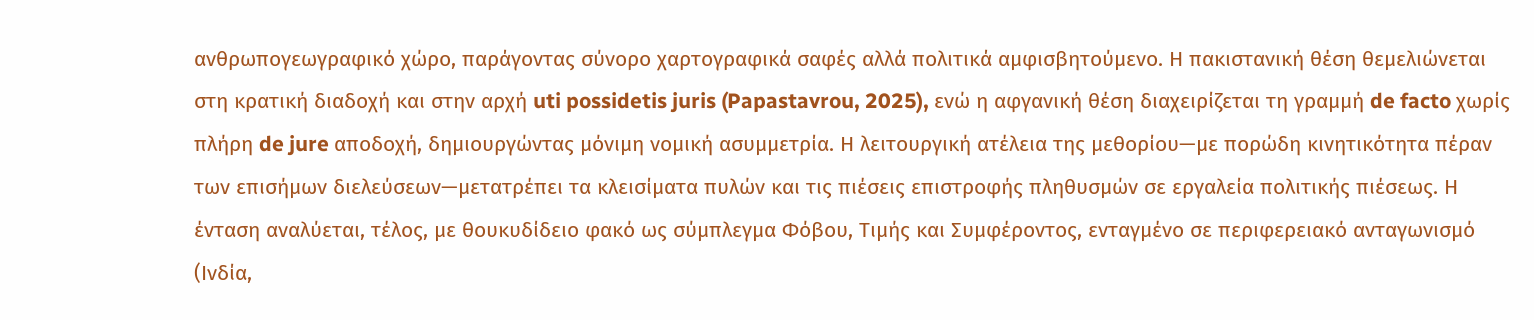ανθρωπογεωγραφικό χώρο, παράγοντας σύνορο χαρτογραφικά σαφές αλλά πολιτικά αμφισβητούμενο. Η πακιστανική θέση θεμελιώνεται στη κρατική διαδοχή και στην αρχή uti possidetis juris (Papastavrou, 2025), ενώ η αφγανική θέση διαχειρίζεται τη γραμμή de facto χωρίς πλήρη de jure αποδοχή, δημιουργώντας μόνιμη νομική ασυμμετρία. Η λειτουργική ατέλεια της μεθορίου—με πορώδη κινητικότητα πέραν των επισήμων διελεύσεων—μετατρέπει τα κλεισίματα πυλών και τις πιέσεις επιστροφής πληθυσμών σε εργαλεία πολιτικής πιέσεως. Η ένταση αναλύεται, τέλος, με θουκυδίδειο φακό ως σύμπλεγμα Φόβου, Τιμής και Συμφέροντος, ενταγμένο σε περιφερειακό ανταγωνισμό (Ινδία,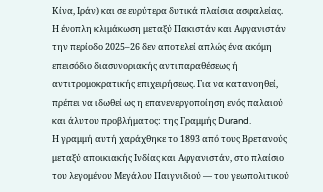Κίνα, Ιράν) και σε ευρύτερα δυτικά πλαίσια ασφαλείας.
Η ένοπλη κλιμάκωση μεταξύ Πακιστάν και Αφγανιστάν την περίοδο 2025–26 δεν αποτελεί απλώς ένα ακόμη επεισόδιο διασυνοριακής αντιπαραθέσεως ή αντιτρομοκρατικής επιχειρήσεως. Για να κατανοηθεί, πρέπει να ιδωθεί ως η επανενεργοποίηση ενός παλαιού και άλυτου προβλήματος: της Γραμμής Durand.
Η γραμμή αυτή χαράχθηκε το 1893 από τους Βρετανούς μεταξύ αποικιακής Ινδίας και Αφγανιστάν, στο πλαίσιο του λεγομένου Μεγάλου Παιγνιδιού — του γεωπολιτικού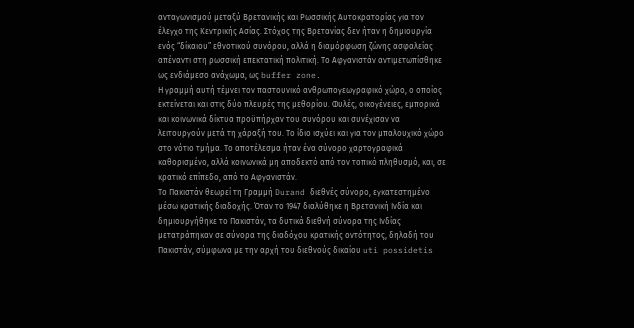ανταγωνισμού μεταξύ Βρετανικής και Ρωσσικής Αυτοκρατορίας για τον έλεγχο της Κεντρικής Ασίας. Στόχος της Βρετανίας δεν ήταν η δημιουργία ενός “δίκαιου” εθνοτικού συνόρου, αλλά η διαμόρφωση ζώνης ασφαλείας απέναντι στη ρωσσική επεκτατική πολιτική. Το Αφγανιστάν αντιμετωπίσθηκε ως ενδιάμεσο ανάχωμα, ως buffer zone.
Η γραμμή αυτή τέμνει τον παστουνικό ανθρωπογεωγραφικό χώρο, ο οποίος εκτείνεται και στις δύο πλευρές της μεθορίου. Φυλές, οικογένειες, εμπορικά και κοινωνικά δίκτυα προϋπήρχαν του συνόρου και συνέχισαν να λειτουργούν μετά τη χάραξή του. Το ίδιο ισχύει και για τον μπαλουχικό χώρο στο νότιο τμήμα. Το αποτέλεσμα ήταν ένα σύνορο χαρτογραφικά καθορισμένο, αλλά κοινωνικά μη αποδεκτό από τον τοπικό πληθυσμό, και, σε κρατικό επίπεδο, από το Αφγανιστάν.
Το Πακιστάν θεωρεί τη Γραμμή Durand διεθνές σύνορο, εγκατεστημένο μέσω κρατικής διαδοχής. Όταν το 1947 διαλύθηκε η Βρετανική Ινδία και δημιουργήθηκε το Πακιστάν, τα δυτικά διεθνή σύνορα της Ινδίας μετατράπηκαν σε σύνορα της διαδόχου κρατικής οντότητος, δηλαδή του Πακιστάν, σύμφωνα με την αρχή του διεθνούς δικαίου uti possidetis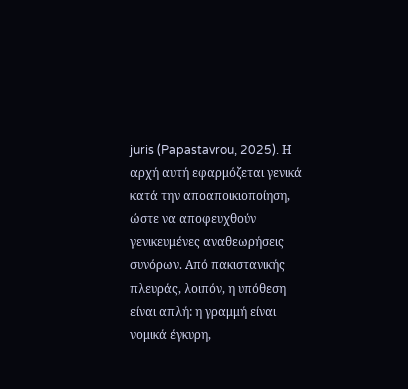juris (Papastavrou, 2025). Η αρχή αυτή εφαρμόζεται γενικά κατά την αποαποικιοποίηση, ώστε να αποφευχθούν γενικευμένες αναθεωρήσεις συνόρων. Από πακιστανικής πλευράς, λοιπόν, η υπόθεση είναι απλή: η γραμμή είναι νομικά έγκυρη,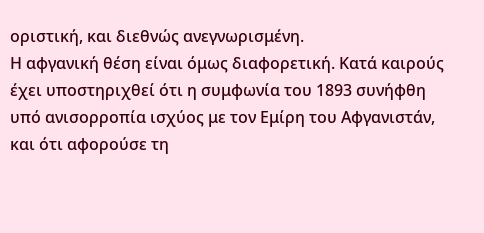οριστική, και διεθνώς ανεγνωρισμένη.
Η αφγανική θέση είναι όμως διαφορετική. Κατά καιρούς έχει υποστηριχθεί ότι η συμφωνία του 1893 συνήφθη υπό ανισορροπία ισχύος με τον Εμίρη του Αφγανιστάν, και ότι αφορούσε τη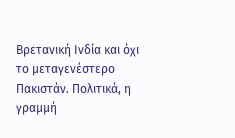Βρετανική Ινδία και όχι το μεταγενέστερο Πακιστάν. Πολιτικά, η γραμμή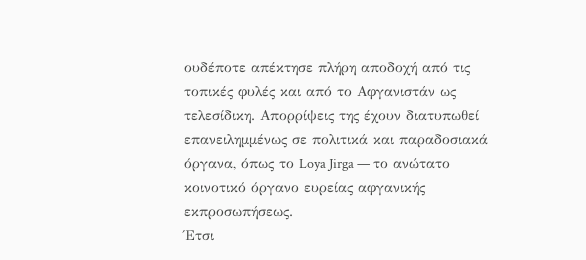ουδέποτε απέκτησε πλήρη αποδοχή από τις τοπικές φυλές και από το Αφγανιστάν ως τελεσίδικη. Απορρίψεις της έχουν διατυπωθεί επανειλημμένως σε πολιτικά και παραδοσιακά όργανα, όπως το Loya Jirga — το ανώτατο κοινοτικό όργανο ευρείας αφγανικής εκπροσωπήσεως.
Έτσι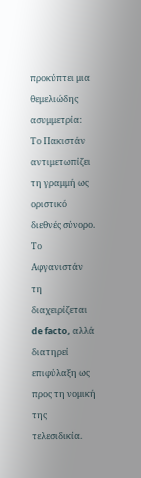προκύπτει μια θεμελιώδης ασυμμετρία: Το Πακιστάν αντιμετωπίζει τη γραμμή ως οριστικό διεθνές σύνορο. Το Αφγανιστάν τη διαχειρίζεται de facto, αλλά διατηρεί επιφύλαξη ως προς τη νομική της τελεσιδικία.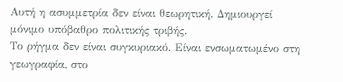Αυτή η ασυμμετρία δεν είναι θεωρητική. Δημιουργεί μόνιμο υπόβαθρο πολιτικής τριβής.
Το ρήγμα δεν είναι συγκυριακό. Είναι ενσωματωμένο στη γεωγραφία, στο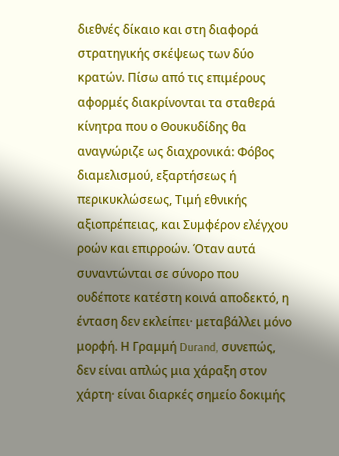διεθνές δίκαιο και στη διαφορά στρατηγικής σκέψεως των δύο κρατών. Πίσω από τις επιμέρους αφορμές διακρίνονται τα σταθερά κίνητρα που ο Θουκυδίδης θα αναγνώριζε ως διαχρονικά: Φόβος διαμελισμού, εξαρτήσεως ή περικυκλώσεως, Τιμή εθνικής αξιοπρέπειας, και Συμφέρον ελέγχου ροών και επιρροών. Όταν αυτά συναντώνται σε σύνορο που ουδέποτε κατέστη κοινά αποδεκτό, η ένταση δεν εκλείπει· μεταβάλλει μόνο μορφή. Η Γραμμή Durand, συνεπώς, δεν είναι απλώς μια χάραξη στον χάρτη· είναι διαρκές σημείο δοκιμής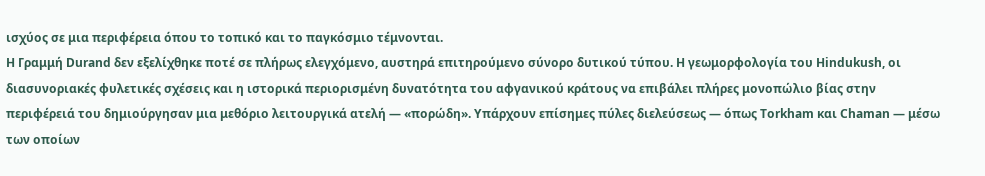ισχύος σε μια περιφέρεια όπου το τοπικό και το παγκόσμιο τέμνονται.
Η Γραμμή Durand δεν εξελίχθηκε ποτέ σε πλήρως ελεγχόμενο, αυστηρά επιτηρούμενο σύνορο δυτικού τύπου. Η γεωμορφολογία του Hindukush, οι διασυνοριακές φυλετικές σχέσεις και η ιστορικά περιορισμένη δυνατότητα του αφγανικού κράτους να επιβάλει πλήρες μονοπώλιο βίας στην περιφέρειά του δημιούργησαν μια μεθόριο λειτουργικά ατελή — «πορώδη». Υπάρχουν επίσημες πύλες διελεύσεως — όπως Torkham και Chaman — μέσω των οποίων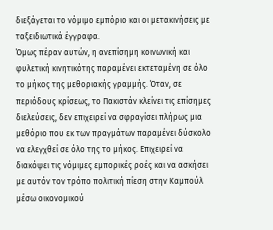διεξάγεται το νόμιμο εμπόριο και οι μετακινήσεις με ταξειδιωτικά έγγραφα.
Όμως πέραν αυτών, η ανεπίσημη κοινωνική και φυλετική κινητικότης παραμένει εκτεταμένη σε όλο το μήκος της μεθοριακής γραμμής. Όταν, σε περιόδους κρίσεως, το Πακιστάν κλείνει τις επίσημες διελεύσεις, δεν επιχειρεί να σφραγίσει πλήρως μια μεθόριο που εκ των πραγμάτων παραμένει δύσκολο να ελεγχθεί σε όλο της το μήκος. Επιχειρεί να διακόψει τις νόμιμες εμπορικές ροές και να ασκήσει με αυτόν τον τρόπο πολιτική πίεση στην Καμπούλ μέσω οικονομικού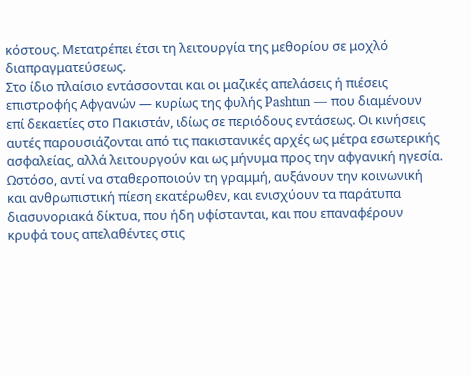κόστους. Μετατρέπει έτσι τη λειτουργία της μεθορίου σε μοχλό διαπραγματεύσεως.
Στο ίδιο πλαίσιο εντάσσονται και οι μαζικές απελάσεις ή πιέσεις επιστροφής Αφγανών — κυρίως της φυλής Pashtun — που διαμένουν επί δεκαετίες στο Πακιστάν, ιδίως σε περιόδους εντάσεως. Οι κινήσεις αυτές παρουσιάζονται από τις πακιστανικές αρχές ως μέτρα εσωτερικής ασφαλείας, αλλά λειτουργούν και ως μήνυμα προς την αφγανική ηγεσία. Ωστόσο, αντί να σταθεροποιούν τη γραμμή, αυξάνουν την κοινωνική και ανθρωπιστική πίεση εκατέρωθεν, και ενισχύουν τα παράτυπα διασυνοριακά δίκτυα, που ήδη υφίστανται, και που επαναφέρουν κρυφά τους απελαθέντες στις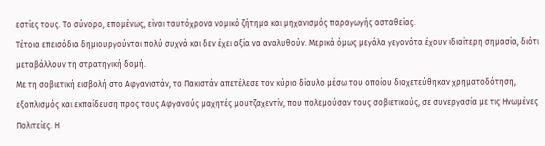εστίες τους. Το σύνορο, επομένως, είναι ταυτόχρονα νομικό ζήτημα και μηχανισμός παραγωγής ασταθείας.
Τέτοια επεισόδια δημιουργούνται πολύ συχνά και δεν έχει αξία να αναλυθούν. Μερικά όμως μεγάλα γεγονότα έχουν ιδιαίτερη σημασία, διότι μεταβάλλουν τη στρατηγική δομή.
Με τη σοβιετική εισβολή στο Αφγανιστάν, το Πακιστάν απετέλεσε τον κύριο δίαυλο μέσω του οποίου διοχετεύθηκαν χρηματοδότηση, εξοπλισμός και εκπαίδευση προς τους Αφγανούς μαχητές μουτζαχεντίν, που πολεμούσαν τους σοβιετικούς, σε συνεργασία με τις Ηνωμένες Πολιτείες. Η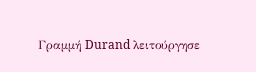Γραμμή Durand λειτούργησε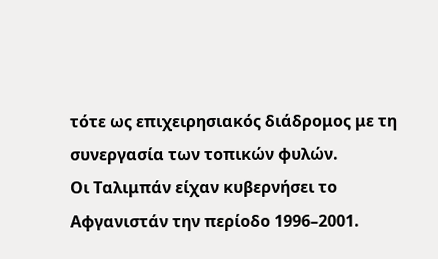τότε ως επιχειρησιακός διάδρομος με τη συνεργασία των τοπικών φυλών.
Οι Ταλιμπάν είχαν κυβερνήσει το Αφγανιστάν την περίοδο 1996–2001.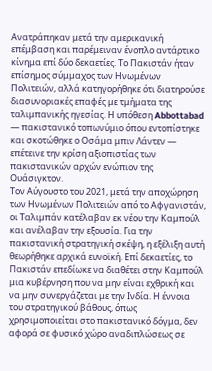Ανατράπηκαν μετά την αμερικανική επέμβαση και παρέμειναν ένοπλο αντάρτικο κίνημα επί δύο δεκαετίες. Το Πακιστάν ήταν επίσημος σύμμαχος των Ηνωμένων Πολιτειών, αλλά κατηγορήθηκε ότι διατηρούσε διασυνοριακές επαφές με τμήματα της ταλιμπανικής ηγεσίας. Η υπόθεση Abbottabad — πακιστανικό τοπωνύμιο όπου εντοπίστηκε και σκοτώθηκε ο Οσάμα μπιν Λάντεν — επέτεινε την κρίση αξιοπιστίας των πακιστανικών αρχών ενώπιον της Ουάσιγκτον.
Τον Αύγουστο του 2021, μετά την αποχώρηση των Ηνωμένων Πολιτειών από το Αφγανιστάν, οι Ταλιμπάν κατέλαβαν εκ νέου την Καμπούλ και ανέλαβαν την εξουσία. Για την πακιστανική στρατηγική σκέψη, η εξέλιξη αυτή θεωρήθηκε αρχικά ευνοϊκή. Επί δεκαετίες, το Πακιστάν επεδίωκε να διαθέτει στην Καμπούλ μια κυβέρνηση που να μην είναι εχθρική και να μην συνεργάζεται με την Ινδία. Η έννοια του στρατηγικού βάθους, όπως χρησιμοποιείται στο πακιστανικό δόγμα, δεν αφορά σε φυσικό χώρο αναδιπλώσεως σε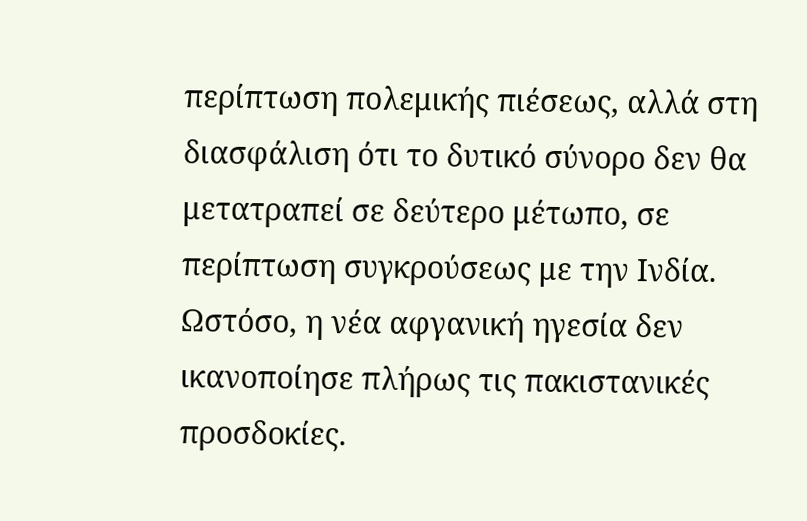περίπτωση πολεμικής πιέσεως, αλλά στη διασφάλιση ότι το δυτικό σύνορο δεν θα μετατραπεί σε δεύτερο μέτωπο, σε περίπτωση συγκρούσεως με την Ινδία.
Ωστόσο, η νέα αφγανική ηγεσία δεν ικανοποίησε πλήρως τις πακιστανικές προσδοκίες.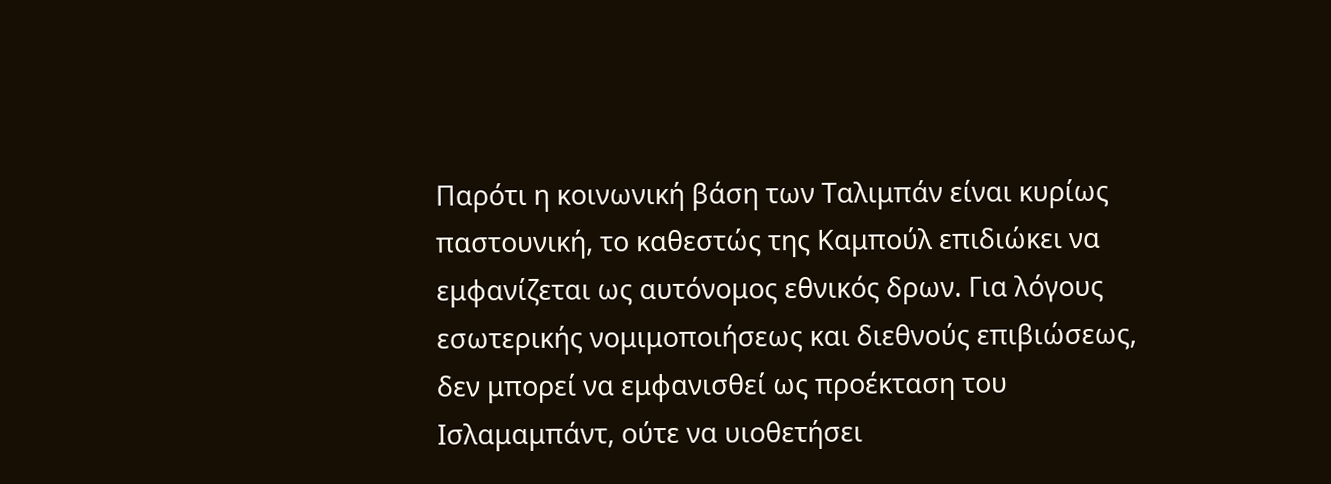Παρότι η κοινωνική βάση των Ταλιμπάν είναι κυρίως παστουνική, το καθεστώς της Καμπούλ επιδιώκει να εμφανίζεται ως αυτόνομος εθνικός δρων. Για λόγους εσωτερικής νομιμοποιήσεως και διεθνούς επιβιώσεως, δεν μπορεί να εμφανισθεί ως προέκταση του Ισλαμαμπάντ, ούτε να υιοθετήσει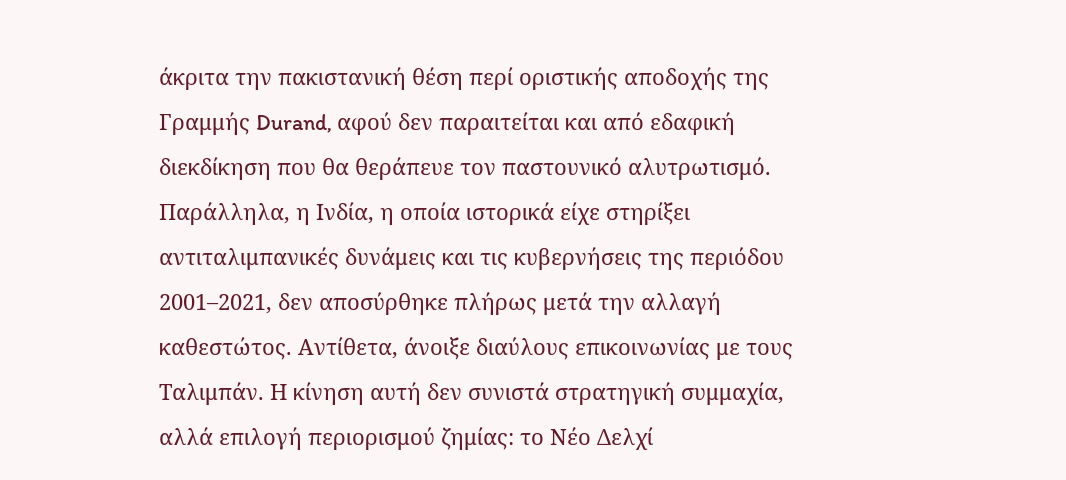άκριτα την πακιστανική θέση περί οριστικής αποδοχής της Γραμμής Durand, αφού δεν παραιτείται και από εδαφική διεκδίκηση που θα θεράπευε τον παστουνικό αλυτρωτισμό.
Παράλληλα, η Ινδία, η οποία ιστορικά είχε στηρίξει αντιταλιμπανικές δυνάμεις και τις κυβερνήσεις της περιόδου 2001–2021, δεν αποσύρθηκε πλήρως μετά την αλλαγή καθεστώτος. Αντίθετα, άνοιξε διαύλους επικοινωνίας με τους Ταλιμπάν. Η κίνηση αυτή δεν συνιστά στρατηγική συμμαχία, αλλά επιλογή περιορισμού ζημίας: το Νέο Δελχί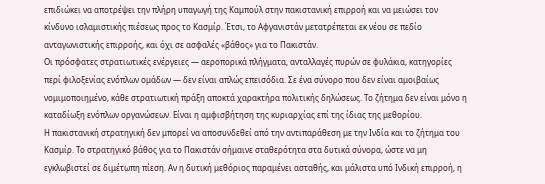επιδιώκει να αποτρέψει την πλήρη υπαγωγή της Καμπούλ στην πακιστανική επιρροή και να μειώσει τον κίνδυνο ισλαμιστικής πιέσεως προς το Κασμίρ. Έτσι, το Αφγανιστάν μετατρέπεται εκ νέου σε πεδίο ανταγωνιστικής επιρροής, και όχι σε ασφαλές «βάθος» για το Πακιστάν.
Οι πρόσφατες στρατιωτικές ενέργειες — αεροπορικά πλήγματα, ανταλλαγές πυρών σε φυλάκια, κατηγορίες περί φιλοξενίας ενόπλων ομάδων — δεν είναι απλώς επεισόδια. Σε ένα σύνορο που δεν είναι αμοιβαίως νομιμοποιημένο, κάθε στρατιωτική πράξη αποκτά χαρακτήρα πολιτικής δηλώσεως. Το ζήτημα δεν είναι μόνο η καταδίωξη ενόπλων οργανώσεων. Είναι η αμφισβήτηση της κυριαρχίας επί της ίδιας της μεθορίου.
Η πακιστανική στρατηγική δεν μπορεί να αποσυνδεθεί από την αντιπαράθεση με την Ινδία και το ζήτημα του Κασμίρ. Το στρατηγικό βάθος για το Πακιστάν σήμαινε σταθερότητα στα δυτικά σύνορα, ώστε να μη εγκλωβιστεί σε διμέτωπη πίεση. Αν η δυτική μεθόριος παραμένει ασταθής, και μάλιστα υπό Ινδική επιρροή, η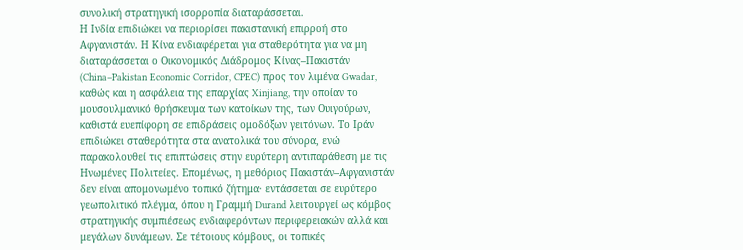συνολική στρατηγική ισορροπία διαταράσσεται.
Η Ινδία επιδιώκει να περιορίσει πακιστανική επιρροή στο Αφγανιστάν. Η Κίνα ενδιαφέρεται για σταθερότητα για να μη διαταράσσεται ο Οικονομικός Διάδρομος Κίνας–Πακιστάν (China–Pakistan Economic Corridor, CPEC) προς τον λιμένα Gwadar, καθώς και η ασφάλεια της επαρχίας Xinjiang, την οποίαν το μουσουλμανικό θρήσκευμα των κατοίκων της, των Ουιγούρων, καθιστά ευεπίφορη σε επιδράσεις ομοδόξων γειτόνων. Το Ιράν επιδιώκει σταθερότητα στα ανατολικά του σύνορα, ενώ παρακολουθεί τις επιπτώσεις στην ευρύτερη αντιπαράθεση με τις Ηνωμένες Πολιτείες. Επομένως, η μεθόριος Πακιστάν–Αφγανιστάν δεν είναι απομονωμένο τοπικό ζήτημα· εντάσσεται σε ευρύτερο γεωπολιτικό πλέγμα, όπου η Γραμμή Durand λειτουργεί ως κόμβος στρατηγικής συμπιέσεως ενδιαφερόντων περιφερειακών αλλά και μεγάλων δυνάμεων. Σε τέτοιους κόμβους, οι τοπικές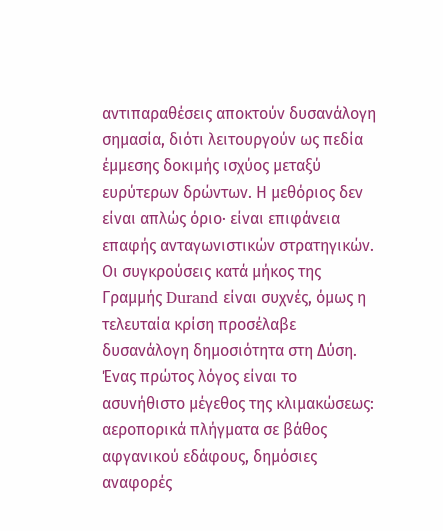αντιπαραθέσεις αποκτούν δυσανάλογη σημασία, διότι λειτουργούν ως πεδία έμμεσης δοκιμής ισχύος μεταξύ ευρύτερων δρώντων. Η μεθόριος δεν είναι απλώς όριο· είναι επιφάνεια επαφής ανταγωνιστικών στρατηγικών.
Οι συγκρούσεις κατά μήκος της Γραμμής Durand είναι συχνές, όμως η τελευταία κρίση προσέλαβε δυσανάλογη δημοσιότητα στη Δύση. Ένας πρώτος λόγος είναι το ασυνήθιστο μέγεθος της κλιμακώσεως: αεροπορικά πλήγματα σε βάθος αφγανικού εδάφους, δημόσιες αναφορές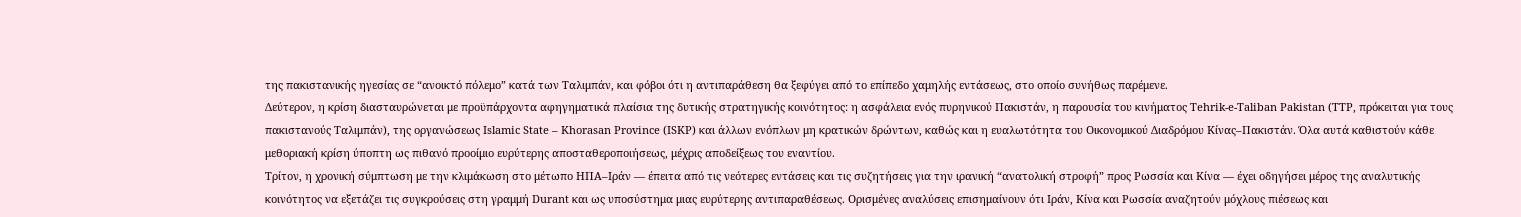της πακιστανικής ηγεσίας σε “ανοικτό πόλεμο” κατά των Ταλιμπάν, και φόβοι ότι η αντιπαράθεση θα ξεφύγει από το επίπεδο χαμηλής εντάσεως, στο οποίο συνήθως παρέμενε.
Δεύτερον, η κρίση διασταυρώνεται με προϋπάρχοντα αφηγηματικά πλαίσια της δυτικής στρατηγικής κοινότητος: η ασφάλεια ενός πυρηνικού Πακιστάν, η παρουσία του κινήματος Tehrik-e-Taliban Pakistan (TTP, πρόκειται για τους πακιστανούς Ταλιμπάν), της οργανώσεως Islamic State – Khorasan Province (ISKP) και άλλων ενόπλων μη κρατικών δρώντων, καθώς και η ευαλωτότητα του Οικονομικού Διαδρόμου Κίνας–Πακιστάν. Όλα αυτά καθιστούν κάθε μεθοριακή κρίση ύποπτη ως πιθανό προοίμιο ευρύτερης αποσταθεροποιήσεως, μέχρις αποδείξεως του εναντίου.
Τρίτον, η χρονική σύμπτωση με την κλιμάκωση στο μέτωπο ΗΠΑ–Ιράν — έπειτα από τις νεότερες εντάσεις και τις συζητήσεις για την ιρανική “ανατολική στροφή” προς Ρωσσία και Κίνα — έχει οδηγήσει μέρος της αναλυτικής κοινότητος να εξετάζει τις συγκρούσεις στη γραμμή Durant και ως υποσύστημα μιας ευρύτερης αντιπαραθέσεως. Ορισμένες αναλύσεις επισημαίνουν ότι Ιράν, Κίνα και Ρωσσία αναζητούν μόχλους πιέσεως και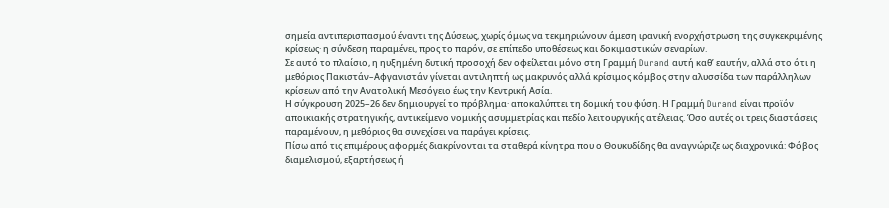σημεία αντιπερισπασμού έναντι της Δύσεως, χωρίς όμως να τεκμηριώνουν άμεση ιρανική ενορχήστρωση της συγκεκριμένης κρίσεως· η σύνδεση παραμένει, προς το παρόν, σε επίπεδο υποθέσεως και δοκιμαστικών σεναρίων.
Σε αυτό το πλαίσιο, η ηυξημένη δυτική προσοχή δεν οφείλεται μόνο στη Γραμμή Durand αυτή καθ’ εαυτήν, αλλά στο ότι η μεθόριος Πακιστάν–Αφγανιστάν γίνεται αντιληπτή ως μακρυνός αλλά κρίσιμος κόμβος στην αλυσσίδα των παράλληλων κρίσεων από την Ανατολική Μεσόγειο έως την Κεντρική Ασία.
Η σύγκρουση 2025–26 δεν δημιουργεί το πρόβλημα· αποκαλύπτει τη δομική του φύση. Η Γραμμή Durand είναι προϊόν αποικιακής στρατηγικής, αντικείμενο νομικής ασυμμετρίας και πεδίο λειτουργικής ατέλειας. Όσο αυτές οι τρεις διαστάσεις παραμένουν, η μεθόριος θα συνεχίσει να παράγει κρίσεις.
Πίσω από τις επιμέρους αφορμές διακρίνονται τα σταθερά κίνητρα που ο Θουκυδίδης θα αναγνώριζε ως διαχρονικά: Φόβος διαμελισμού, εξαρτήσεως ή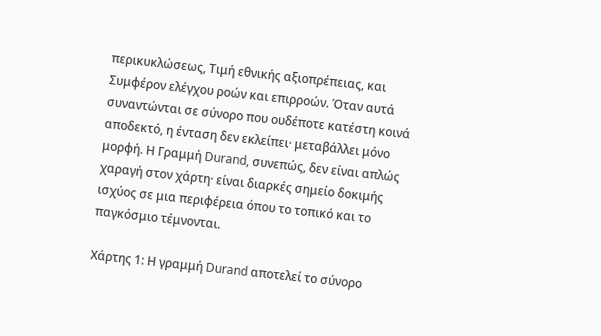περικυκλώσεως, Τιμή εθνικής αξιοπρέπειας, και Συμφέρον ελέγχου ροών και επιρροών. Όταν αυτά συναντώνται σε σύνορο που ουδέποτε κατέστη κοινά αποδεκτό, η ένταση δεν εκλείπει· μεταβάλλει μόνο μορφή. Η Γραμμή Durand, συνεπώς, δεν είναι απλώς χαραγή στον χάρτη· είναι διαρκές σημείο δοκιμής ισχύος σε μια περιφέρεια όπου το τοπικό και το παγκόσμιο τέμνονται.

Χάρτης 1: Η γραμμή Durand αποτελεί το σύνορο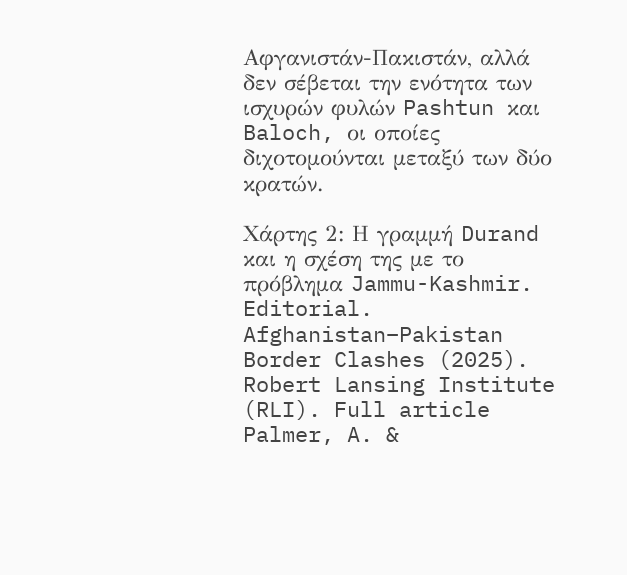Αφγανιστάν-Πακιστάν, αλλά δεν σέβεται την ενότητα των ισχυρών φυλών Pashtun και Baloch, οι οποίες διχοτομούνται μεταξύ των δύο κρατών.

Χάρτης 2: Η γραμμή Durand και η σχέση της με το πρόβλημα Jammu-Kashmir.
Editorial. Afghanistan–Pakistan Border Clashes (2025). Robert Lansing Institute (RLI). Full article
Palmer, A. &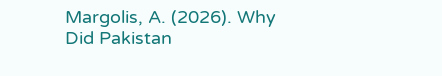Margolis, A. (2026). Why Did Pakistan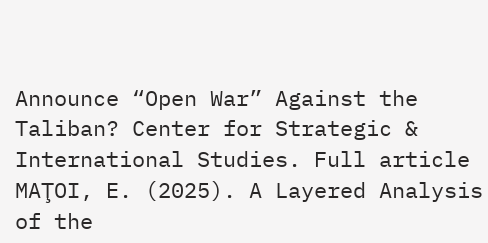Announce “Open War” Against the Taliban? Center for Strategic & International Studies. Full article
MAŢOI, E. (2025). A Layered Analysis of the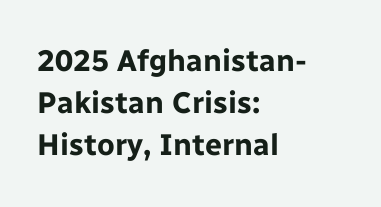2025 Afghanistan-Pakistan Crisis: History, Internal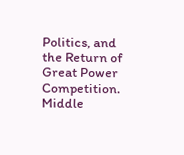Politics, and the Return of Great Power Competition. Middle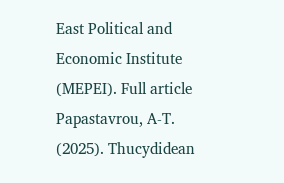East Political and Economic Institute (MEPEI). Full article
Papastavrou, A‑T. (2025). Thucydidean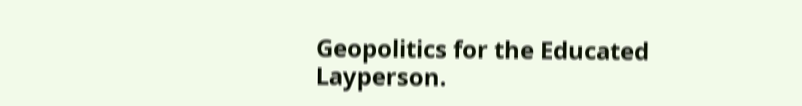Geopolitics for the Educated Layperson.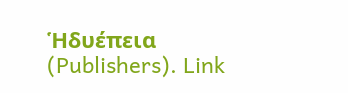Ἡδυέπεια (Publishers). Link